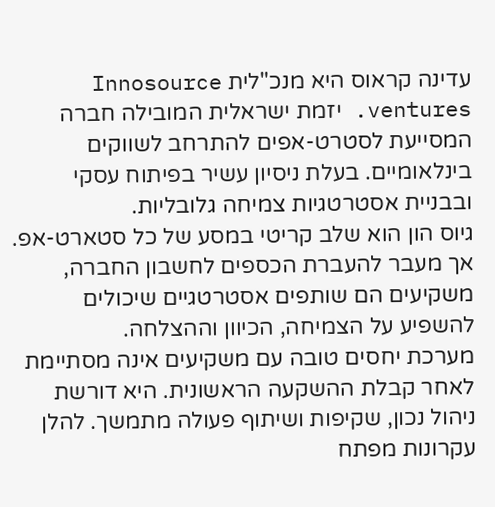עדינה קראוס היא מנכ"לית Innosource ventures. יזמת ישראלית המובילה חברה המסייעת לסטרט-אפים להתרחב לשווקים בינלאומיים. בעלת ניסיון עשיר בפיתוח עסקי ובבניית אסטרטגיות צמיחה גלובליות.
גיוס הון הוא שלב קריטי במסע של כל סטארט-אפ. אך מעבר להעברת הכספים לחשבון החברה, משקיעים הם שותפים אסטרטגיים שיכולים להשפיע על הצמיחה, הכיוון וההצלחה.
מערכת יחסים טובה עם משקיעים אינה מסתיימת לאחר קבלת ההשקעה הראשונית. היא דורשת ניהול נכון, שקיפות ושיתוף פעולה מתמשך. להלן עקרונות מפתח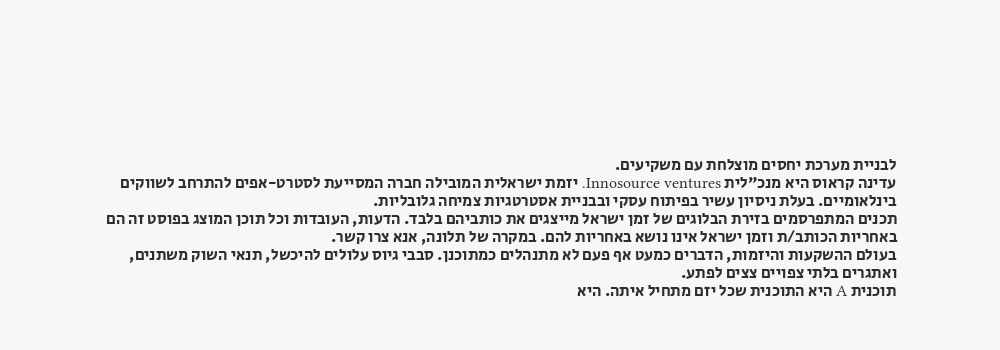לבניית מערכת יחסים מוצלחת עם משקיעים.
עדינה קראוס היא מנכ"לית Innosource ventures. יזמת ישראלית המובילה חברה המסייעת לסטרט-אפים להתרחב לשווקים בינלאומיים. בעלת ניסיון עשיר בפיתוח עסקי ובבניית אסטרטגיות צמיחה גלובליות.
תכנים המתפרסמים בזירת הבלוגים של זמן ישראל מייצגים את כותביהם בלבד. הדעות, העובדות וכל תוכן המוצג בפוסט זה הם באחריות הכותב/ת וזמן ישראל אינו נושא באחריות להם. במקרה של תלונה, אנא צרו קשר.
בעולם ההשקעות והיזמות, הדברים כמעט אף פעם לא מתנהלים כמתוכנן. סבבי גיוס עלולים להיכשל, תנאי השוק משתנים, ואתגרים בלתי צפויים צצים לפתע.
תוכנית A היא התוכנית שכל יזם מתחיל איתה. היא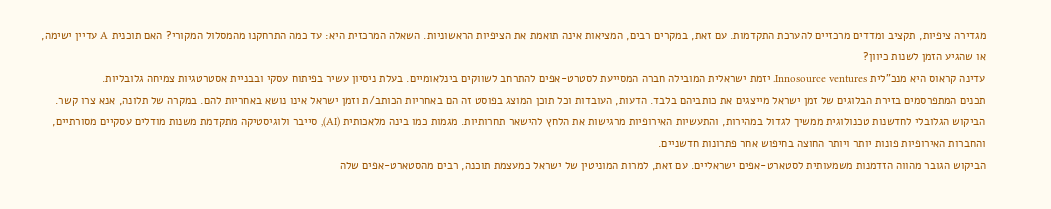מגדירה ציפיות, תקציב ומדדים מרכזיים להערכת התקדמות. עם זאת, במקרים רבים, המציאות אינה תואמת את הציפיות הראשוניות. השאלה המרכזית היא: עד כמה התרחקנו מהמסלול המקורי? האם תוכנית A עדיין ישימה, או שהגיע הזמן לשנות כיוון?
עדינה קראוס היא מנכ"לית Innosource ventures. יזמת ישראלית המובילה חברה המסייעת לסטרט-אפים להתרחב לשווקים בינלאומיים. בעלת ניסיון עשיר בפיתוח עסקי ובבניית אסטרטגיות צמיחה גלובליות.
תכנים המתפרסמים בזירת הבלוגים של זמן ישראל מייצגים את כותביהם בלבד. הדעות, העובדות וכל תוכן המוצג בפוסט זה הם באחריות הכותב/ת וזמן ישראל אינו נושא באחריות להם. במקרה של תלונה, אנא צרו קשר.
הביקוש הגלובלי לחדשנות טכנולוגית ממשיך לגדול במהירות, והתעשיות האירופיות מרגישות את הלחץ להישאר תחרותיות. מגמות כמו בינה מלאכותית (AI), סייבר ולוגיסטיקה מתקדמת משנות מודלים עסקיים מסורתיים, והחברות האירופיות פונות יותר ויותר החוצה בחיפוש אחר פתרונות חדשניים.
הביקוש הגובר מהווה הזדמנות משמעותית לסטארט-אפים ישראליים. עם זאת, למרות המוניטין של ישראל כמעצמת תוכנה, רבים מהסטארט-אפים שלה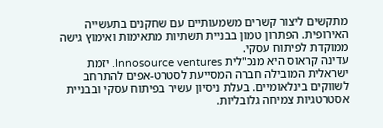מתקשים ליצור קשרים משמעותיים עם שחקנים בתעשייה האירופית. הפתרון טמון בבניית תשתיות מתאימות ואימוץ גישה ממוקדת לפיתוח עסקי.
עדינה קראוס היא מנכ"לית Innosource ventures. יזמת ישראלית המובילה חברה המסייעת לסטרט-אפים להתרחב לשווקים בינלאומיים. בעלת ניסיון עשיר בפיתוח עסקי ובבניית אסטרטגיות צמיחה גלובליות.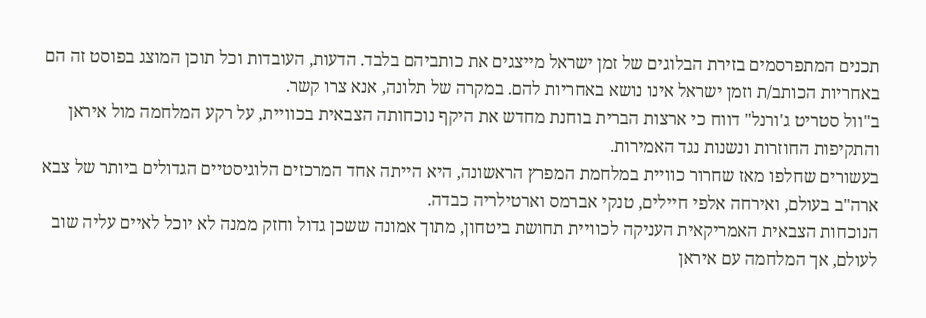תכנים המתפרסמים בזירת הבלוגים של זמן ישראל מייצגים את כותביהם בלבד. הדעות, העובדות וכל תוכן המוצג בפוסט זה הם באחריות הכותב/ת וזמן ישראל אינו נושא באחריות להם. במקרה של תלונה, אנא צרו קשר.
ב"וול סטריט ג'ורנל" דווח כי ארצות הברית בוחנת מחדש את היקף נוכחותה הצבאית בכוויית, על רקע המלחמה מול איראן והתקיפות החוזרות ונשנות נגד האמירות.
בעשורים שחלפו מאז שחרור כוויית במלחמת המפרץ הראשונה, היא הייתה אחד המרכזים הלוגיסטיים הגדולים ביותר של צבא ארה"ב בעולם, ואירחה אלפי חיילים, טנקי אברמס וארטילריה כבדה.
הנוכחות הצבאית האמריקאית העניקה לכוויית תחושת ביטחון, מתוך אמונה ששכן גדול וחזק ממנה לא יוכל לאיים עליה שוב לעולם, אך המלחמה עם איראן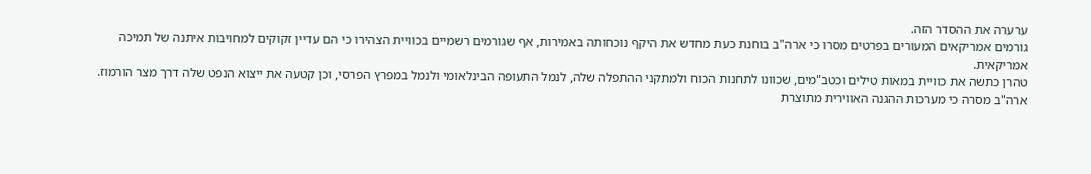ערערה את ההסדר הזה.
גורמים אמריקאים המעורים בפרטים מסרו כי ארה"ב בוחנת כעת מחדש את היקף נוכחותה באמירות, אף שגורמים רשמיים בכוויית הצהירו כי הם עדיין זקוקים למחויבות איתנה של תמיכה אמריקאית.
טהרן כתשה את כוויית במאות טילים וכטב"מים, שכוונו לתחנות הכוח ולמתקני ההתפלה שלה, לנמל התעופה הבינלאומי ולנמל במפרץ הפרסי, וכן קטעה את ייצוא הנפט שלה דרך מצר הורמוז.
ארה"ב מסרה כי מערכות ההגנה האווירית מתוצרת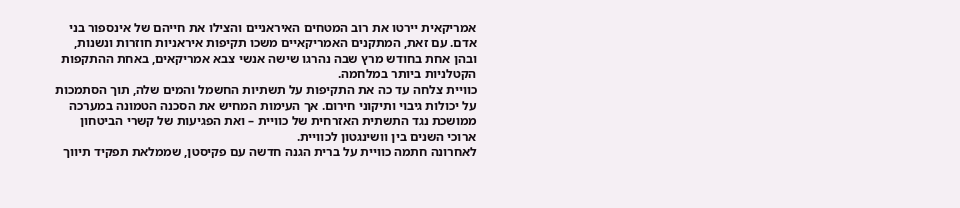אמריקאית יירטו את רוב המטחים האיראניים והצילו את חייהם של אינספור בני אדם. עם זאת, המתקנים האמריקאיים משכו תקיפות איראניות חוזרות ונשנות, ובהן אחת בחודש מרץ שבה נהרגו שישה אנשי צבא אמריקאים, באחת ההתקפות הקטלניות ביותר במלחמה.
כוויית צלחה עד כה את התקיפות על תשתיות החשמל והמים שלה, תוך הסתמכות על יכולות גיבוי ותיקוני חירום. אך העימות המחיש את הסכנה הטמונה במערכה ממושכת נגד התשתית האזרחית של כוויית – ואת הפגיעות של קשרי הביטחון ארוכי השנים בין וושינגטון לכוויית.
לאחרונה חתמה כוויית על ברית הגנה חדשה עם פקיסטן, שממלאת תפקיד תיווך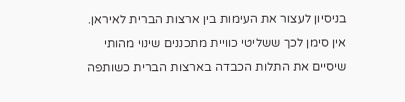בניסיון לעצור את העימות בין ארצות הברית לאיראן. אין סימן לכך ששליטי כוויית מתכננים שינוי מהותי שיסיים את התלות הכבדה בארצות הברית כשותפה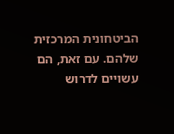הביטחונית המרכזית שלהם. עם זאת, הם עשויים לדרוש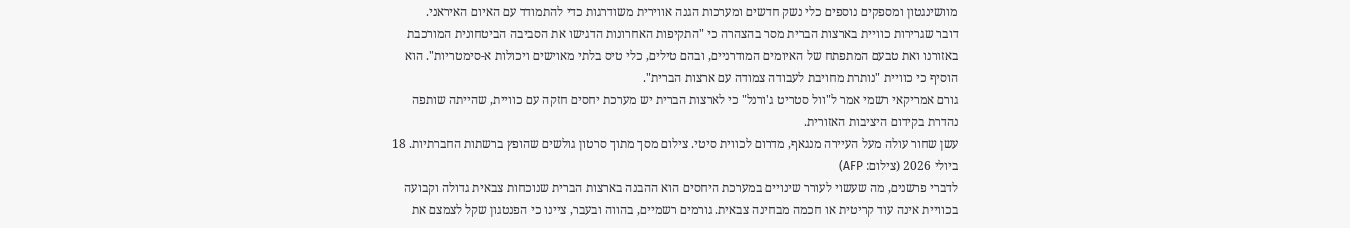מוושינגטון ומספקים נוספים כלי נשק חדשים ומערכות הגנה אווירית משודרגות כדי להתמודד עם האיום האיראני.
דובר שגרירות כוויית בארצות הברית מסר בהצהרה כי "התקיפות האחרונות הדגישו את הסביבה הביטחונית המורכבת באזורנו ואת טבעם המתפתח של האיומים המודרניים, ובהם טילים, כלי טיס בלתי מאוישים ויכולות א-סימטריות". הוא הוסיף כי כוויית "נותרת מחויבת לעבודה צמודה עם ארצות הברית".
גורם אמריקאי רשמי אמר ל"וול סטריט ג'ורנל" כי לארצות הברית יש מערכת יחסים חזקה עם כוויית, שהייתה שותפה נהדרת בקידום היציבות האזורית.
עשן שחור עולה מעל העיירה מנגאף, מדרום לכווית סיטי. צילום מסך מתוך סרטון גולשים שהופץ ברשתות החברתיות. 18 ביולי 2026 (צילום: AFP)
לדברי פרשנים, מה שעשוי לעורר שינויים במערכת היחסים הוא ההבנה בארצות הברית שנוכחות צבאית גדולה וקבועה בכוויית אינה עוד קריטית או חכמה מבחינה צבאית. גורמים רשמיים, בהווה ובעבר, ציינו כי הפנטגון שקל לצמצם את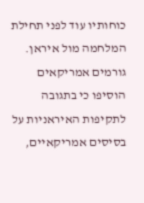כוחותיו עוד לפני תחילת המלחמה מול איראן. גורמים אמריקאים הוסיפו כי בתגובה לתקיפות האיראניות על בסיסים אמריקאיים,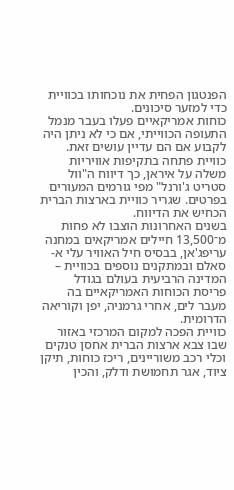הפנטגון הפחית את נוכחותו בכוויית כדי למזער סיכונים.
כוחות אמריקאיים פעלו בעבר מנמל התעופה הכווייתי, אם כי לא ניתן היה לקבוע אם הם עדיין עושים זאת. כוויית פתחה בתקיפות אוויריות משלה על איראן, כך דיווח ה"וול סטריט ג'ורנל" מפי גורמים המעורים בפרטים. שגריר כוויית בארצות הברית הכחיש את הדיווח.
בשנים האחרונות הוצבו לא פחות מ־13,500 חיילים אמריקאים במחנה עריפג'אן, בבסיס חיל האוויר עלי א-סאלם ובמתקנים נוספים בכוויית – המדינה הרביעית בעולם בגודל פריסת הכוחות האמריקאיים בה מעבר לים, אחרי גרמניה, יפן וקוריאה הדרומית.
כוויית הפכה למקום המרכזי באזור שבו צבא ארצות הברית אחסן טנקים וכלי רכב משוריינים, ריכז כוחות, תיקן ציוד, אגר תחמושת ודלק, והכין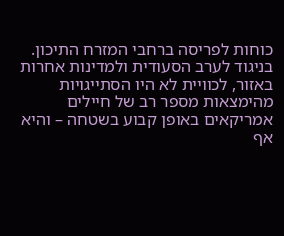כוחות לפריסה ברחבי המזרח התיכון.
בניגוד לערב הסעודית ולמדינות אחרות באזור, לכוויית לא היו הסתייגויות מהימצאות מספר רב של חיילים אמריקאים באופן קבוע בשטחה – והיא אף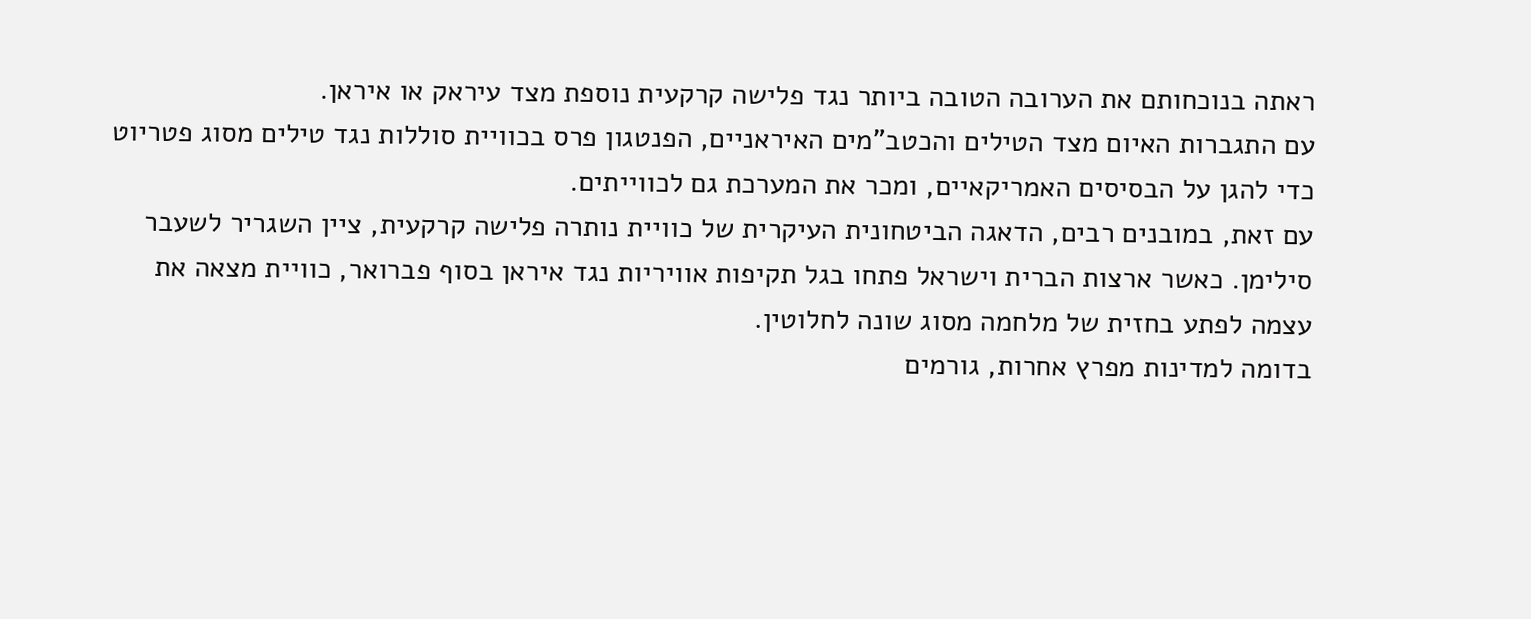ראתה בנוכחותם את הערובה הטובה ביותר נגד פלישה קרקעית נוספת מצד עיראק או איראן.
עם התגברות האיום מצד הטילים והכטב"מים האיראניים, הפנטגון פרס בכוויית סוללות נגד טילים מסוג פטריוט כדי להגן על הבסיסים האמריקאיים, ומכר את המערכת גם לכווייתים.
עם זאת, במובנים רבים, הדאגה הביטחונית העיקרית של כוויית נותרה פלישה קרקעית, ציין השגריר לשעבר סילימן. כאשר ארצות הברית וישראל פתחו בגל תקיפות אוויריות נגד איראן בסוף פברואר, כוויית מצאה את עצמה לפתע בחזית של מלחמה מסוג שונה לחלוטין.
בדומה למדינות מפרץ אחרות, גורמים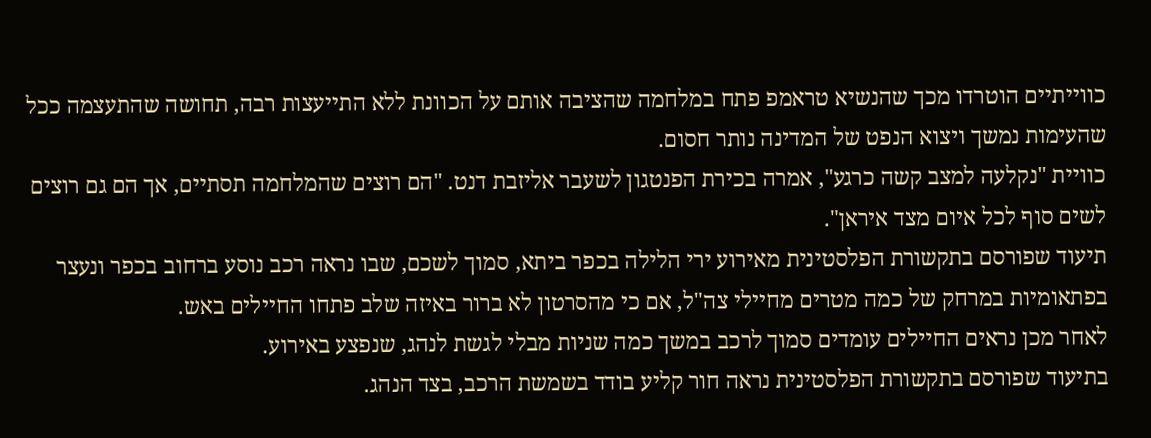כווייתיים הוטרדו מכך שהנשיא טראמפ פתח במלחמה שהציבה אותם על הכוונת ללא התייעצות רבה, תחושה שהתעצמה ככל שהעימות נמשך ויצוא הנפט של המדינה נותר חסום.
כוויית "נקלעה למצב קשה כרגע", אמרה בכירת הפנטגון לשעבר אליזבת דנט. "הם רוצים שהמלחמה תסתיים, אך הם גם רוצים לשים סוף לכל איום מצד איראן".
תיעוד שפורסם בתקשורת הפלסטינית מאירוע ירי הלילה בכפר ביתא, סמוך לשכם, שבו נראה רכב נוסע ברחוב בכפר ונעצר בפתאומיות במרחק של כמה מטרים מחיילי צה"ל, אם כי מהסרטון לא ברור באיזה שלב פתחו החיילים באש.
לאחר מכן נראים החיילים עומדים סמוך לרכב במשך כמה שניות מבלי לגשת לנהג, שנפצע באירוע.
בתיעוד שפורסם בתקשורת הפלסטינית נראה חור קליע בודד בשמשת הרכב, בצד הנהג.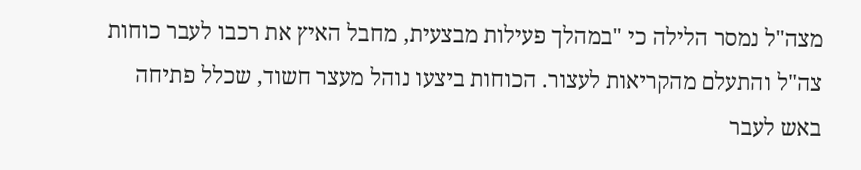מצה"ל נמסר הלילה כי "במהלך פעילות מבצעית, מחבל האיץ את רכבו לעבר כוחות צה"ל והתעלם מהקריאות לעצור. הכוחות ביצעו נוהל מעצר חשוד, שכלל פתיחה באש לעבר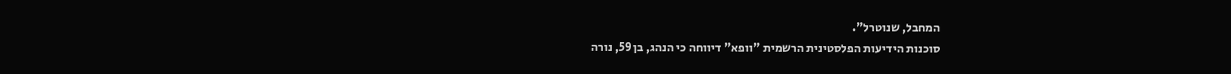המחבל, שנוטרל".
סוכנות הידיעות הפלסטינית הרשמית "וופא" דיווחה כי הנהג, בן 59, נורה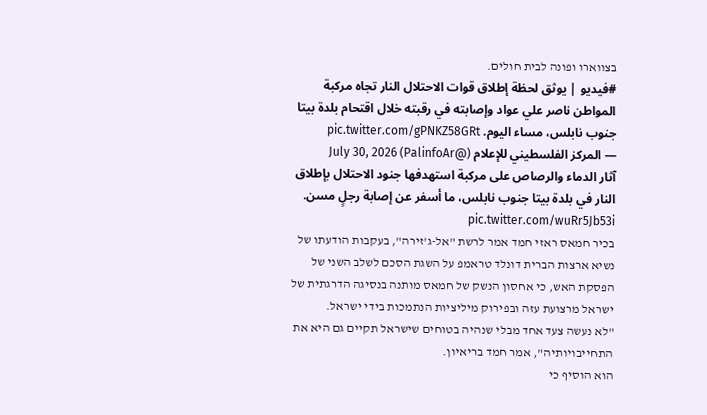בצווארו ופונה לבית חולים.
#فيديو | يوثق لحظة إطلاق قوات الاحتلال النار تجاه مركبة المواطن ناصر علي عواد وإصابته في رقبته خلال اقتحام بلدة بيتا جنوب نابلس، مساء اليوم. pic.twitter.com/gPNKZ58GRt
— المركز الفلسطيني للإعلام (@PalinfoAr) July 30, 2026
آثار الدماء والرصاص على مركبة استهدفها جنود الاحتلال بإطلاق النار في بلدة بيتا جنوب نابلس، ما أسفر عن إصابة رجلٍ مسن. pic.twitter.com/wuRr5Jb53i
בכיר חמאס ראזי חמד אמר לרשת "אל-ג'זירה", בעקבות הודעתו של נשיא ארצות הברית דונלד טראמפ על השגת הסכם לשלב השני של הפסקת האש, כי אחסון הנשק של חמאס מותנה בנסיגה הדרגתית של ישראל מרצועת עזה ובפירוק מיליציות הנתמכות בידי ישראל.
"לא נעשה צעד אחד מבלי שנהיה בטוחים שישראל תקיים גם היא את התחייבויותיה", אמר חמד בריאיון.
הוא הוסיף כי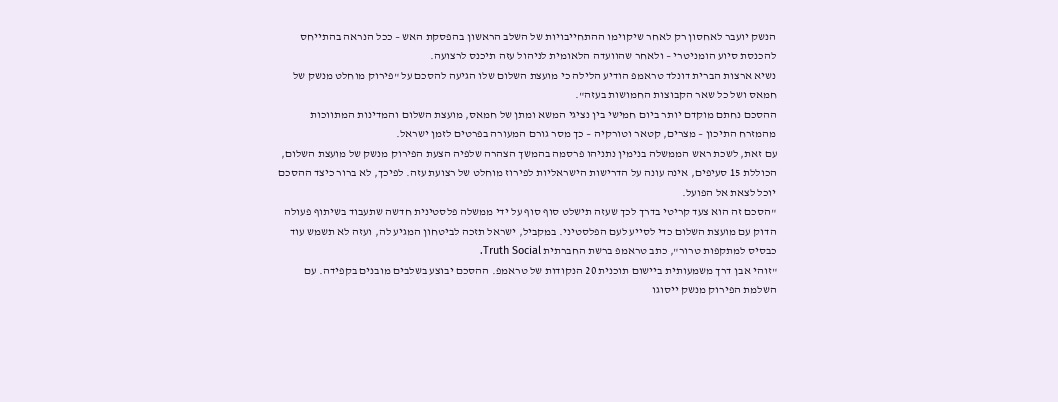הנשק יועבר לאחסון רק לאחר שיקוימו ההתחייבויות של השלב הראשון בהפסקת האש – ככל הנראה בהתייחס להכנסת סיוע הומניטרי – ולאחר שהוועדה הלאומית לניהול עזה תיכנס לרצועה.
נשיא ארצות הברית דונלד טראמפ הודיע הלילה כי מועצת השלום שלו הגיעה להסכם על "פירוק מוחלט מנשק של חמאס ושל כל שאר הקבוצות החמושות בעזה".
ההסכם נחתם מוקדם יותר ביום חמישי בין נציגי המשא ומתן של חמאס, מועצת השלום והמדינות המתווכות מהמזרח התיכון – מצרים, קטאר וטורקיה – כך מסר גורם המעורה בפרטים לזמן ישראל.
עם זאת, לשכת ראש הממשלה בנימין נתניהו פרסמה בהמשך הצהרה שלפיה הצעת הפירוק מנשק של מועצת השלום, הכוללת 15 סעיפים, אינה עונה על הדרישות הישראליות לפירוז מוחלט של רצועת עזה. לפיכך, לא ברור כיצד ההסכם יוכל לצאת אל הפועל.
"הסכם זה הוא צעד קריטי בדרך לכך שעזה תישלט סוף סוף על ידי ממשלה פלסטינית חדשה שתעבוד בשיתוף פעולה הדוק עם מועצת השלום כדי לסייע לעם הפלסטיני. במקביל, ישראל תזכה לביטחון המגיע לה, ועזה לא תשמש עוד כבסיס למתקפות טרור", כתב טראמפ ברשת החברתית Truth Social.
"זוהי אבן דרך משמעותית ביישום תוכנית 20 הנקודות של טראמפ. ההסכם יבוצע בשלבים מובנים בקפידה. עם השלמת הפירוק מנשק ייסוגו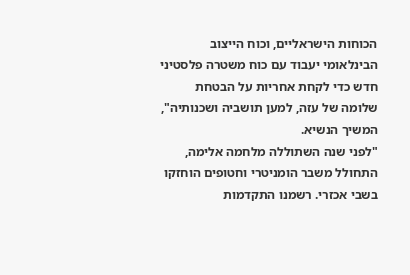הכוחות הישראליים, וכוח הייצוב הבינלאומי יעבוד עם כוח משטרה פלסטיני חדש כדי לקחת אחריות על הבטחת שלומה של עזה, למען תושביה ושכנותיה", המשיך הנשיא.
"לפני שנה השתוללה מלחמה אלימה, התחולל משבר הומניטרי וחטופים הוחזקו בשבי אכזרי. רשמנו התקדמות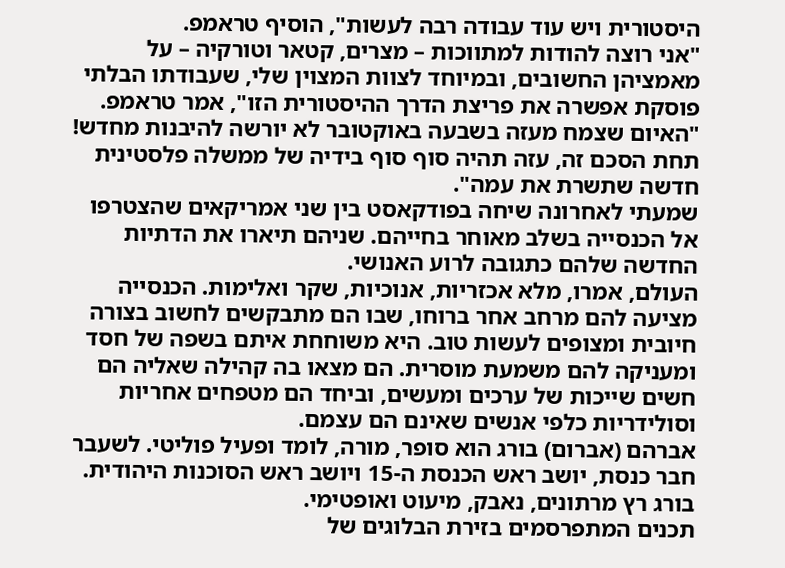היסטורית ויש עוד עבודה רבה לעשות", הוסיף טראמפ.
"אני רוצה להודות למתווכות – מצרים, קטאר וטורקיה – על מאמציהן החשובים, ובמיוחד לצוות המצוין שלי, שעבודתו הבלתי פוסקת אפשרה את פריצת הדרך ההיסטורית הזו", אמר טראמפ. "האיום שצמח מעזה בשבעה באוקטובר לא יורשה להיבנות מחדש! תחת הסכם זה, עזה תהיה סוף סוף בידיה של ממשלה פלסטינית חדשה שתשרת את עמה".
שמעתי לאחרונה שיחה בפודקאסט בין שני אמריקאים שהצטרפו אל הכנסייה בשלב מאוחר בחייהם. שניהם תיארו את הדתיות החדשה שלהם כתגובה לרוע האנושי.
העולם, אמרו, מלא אכזריות, אנוכיות, שקר ואלימות. הכנסייה מציעה להם מרחב אחר ברוחו, שבו הם מתבקשים לחשוב בצורה חיובית ומצופים לעשות טוב. היא משוחחת איתם בשפה של חסד ומעניקה להם משמעת מוסרית. הם מצאו בה קהילה שאליה הם חשים שייכות של ערכים ומעשים, וביחד הם מטפחים אחריות וסולידריות כלפי אנשים שאינם הם עצמם.
אברהם (אברום) בורג הוא סופר, מורה, לומד ופעיל פוליטי. לשעבר חבר כנסת, יושב ראש הכנסת ה-15 ויושב ראש הסוכנות היהודית. בורג רץ מרתונים, נאבק, מיעוט ואופטימי.
תכנים המתפרסמים בזירת הבלוגים של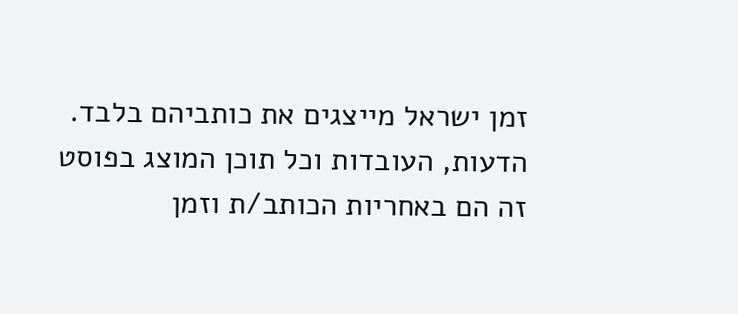זמן ישראל מייצגים את כותביהם בלבד. הדעות, העובדות וכל תוכן המוצג בפוסט זה הם באחריות הכותב/ת וזמן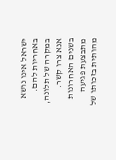ישראל אינו נושא באחריות להם. במקרה של תלונה, אנא צרו קשר.
בשנים האחרונות מתבצעת פגיעה מהותית בזכותו של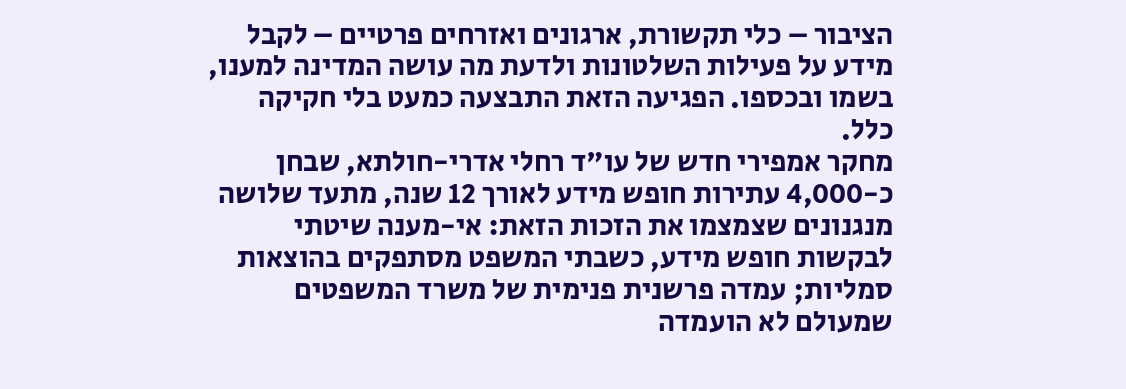הציבור – כלי תקשורת, ארגונים ואזרחים פרטיים – לקבל מידע על פעילות השלטונות ולדעת מה עושה המדינה למענו, בשמו ובכספו. הפגיעה הזאת התבצעה כמעט בלי חקיקה כלל.
מחקר אמפירי חדש של עו"ד רחלי אדרי-חולתא, שבחן כ-4,000 עתירות חופש מידע לאורך 12 שנה, מתעד שלושה מנגנונים שצמצמו את הזכות הזאת: אי-מענה שיטתי לבקשות חופש מידע, כשבתי המשפט מסתפקים בהוצאות סמליות; עמדה פרשנית פנימית של משרד המשפטים שמעולם לא הועמדה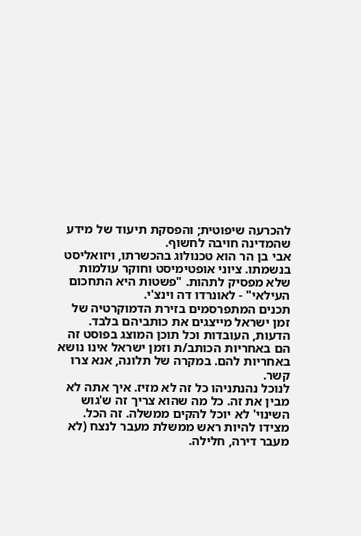להכרעה שיפוטית; והפסקת תיעוד של מידע שהמדינה חויבה לחשוף.
אבי בן הר הוא טכנולוג בהכשרתו, ויזואליסט בנשמתו. ציוני אופטימיסט וחוקר עולמות שלא מפסיק לתהות. "פשטות היא התחכום העילאי" - לאונרדו דה וינצ'י.
תכנים המתפרסמים בזירת הדמוקרטיה של זמן ישראל מייצגים את כותביהם בלבד. הדעות, העובדות וכל תוכן המוצג בפוסט זה הם באחריות הכותב/ת וזמן ישראל אינו נושא באחריות להם. במקרה של תלונה, אנא צרו קשר.
לנוכל נהנתניהו כל זה לא מזיז. איך אתה לא מבין את זה. כל מה שהוא צריך זה ש'גוש השינוי' לא יוכל להקים ממשלה. זה הכל. מצידו להיות ראש ממשלת מעבר לנצח (לא מעבר דירה, חלילה.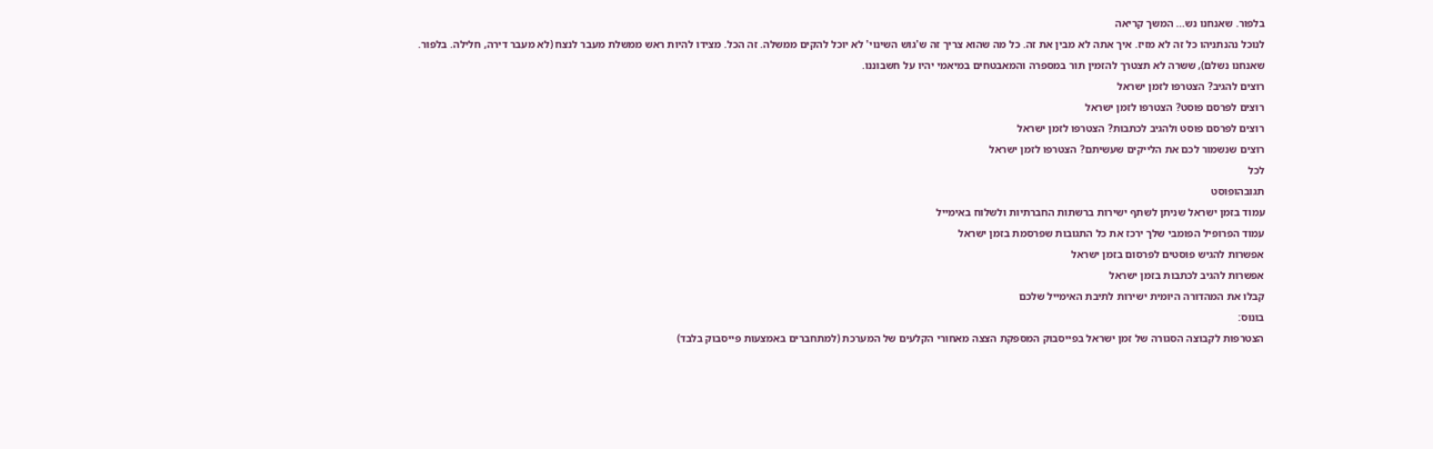בלפור. שאנחנו נש... המשך קריאה
לנוכל נהנתניהו כל זה לא מזיז. איך אתה לא מבין את זה. כל מה שהוא צריך זה ש'גוש השינוי' לא יוכל להקים ממשלה. זה הכל. מצידו להיות ראש ממשלת מעבר לנצח (לא מעבר דירה, חלילה. בלפור. שאנחנו נשלם), ששרה לא תצטרך להזמין תור במספרה והמאבטחים במיאמי יהיו על חשבוננו.
רוצים להגיב? הצטרפו לזמן ישראל
רוצים לפרסם פוסט? הצטרפו לזמן ישראל
רוצים לפרסם פוסט ולהגיב לכתבות? הצטרפו לזמן ישראל
רוצים שנשמור לכם את הלייקים שעשיתם? הצטרפו לזמן ישראל
לכל
תגובהופוסט
עמוד בזמן ישראל שניתן לשתף ישירות ברשתות החברתיות ולשלוח באימייל
עמוד הפרופיל הפומבי שלך ירכז את כל התגובות שפרסמת בזמן ישראל
אפשרות להגיש פוסטים לפרסום בזמן ישראל
אפשרות להגיב לכתבות בזמן ישראל
קבלו את המהדורה היומית ישירות לתיבת האימייל שלכם
בונוס:
הצטרפות לקבוצה הסגורה של זמן ישראל בפייסבוק המספקת הצצה מאחורי הקלעים של המערכת (למתחברים באמצעות פייסבוק בלבד)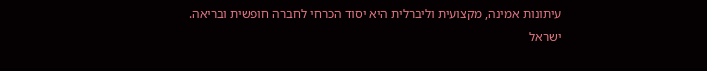עיתונות אמינה, מקצועית וליברלית היא יסוד הכרחי לחברה חופשית ובריאה.
ישראל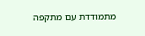מתמודדת עם מתקפה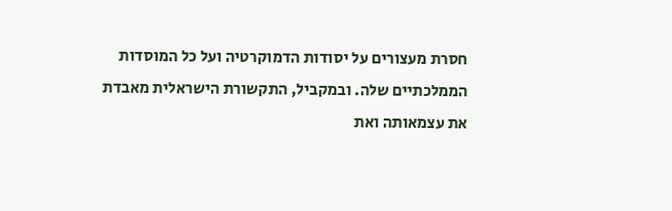חסרת מעצורים על יסודות הדמוקרטיה ועל כל המוסדות הממלכתיים שלה. ובמקביל, התקשורת הישראלית מאבדת את עצמאותה ואת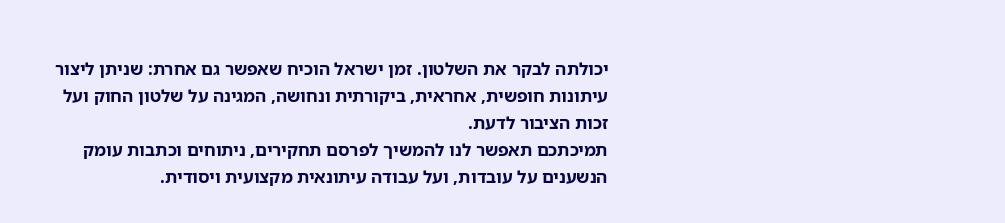יכולתה לבקר את השלטון. זמן ישראל הוכיח שאפשר גם אחרת: שניתן ליצור עיתונות חופשית, אחראית, ביקורתית ונחושה, המגינה על שלטון החוק ועל זכות הציבור לדעת.
תמיכתכם תאפשר לנו להמשיך לפרסם תחקירים, ניתוחים וכתבות עומק הנשענים על עובדות, ועל עבודה עיתונאית מקצועית ויסודית.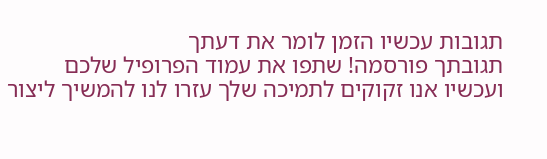תגובות עכשיו הזמן לומר את דעתך
תגובתך פורסמה! שתפו את עמוד הפרופיל שלכם
ועכשיו אנו זקוקים לתמיכה שלך עזרו לנו להמשיך ליצור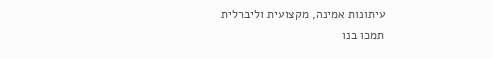עיתונות אמינה, מקצועית וליברלית
תמכו בנו